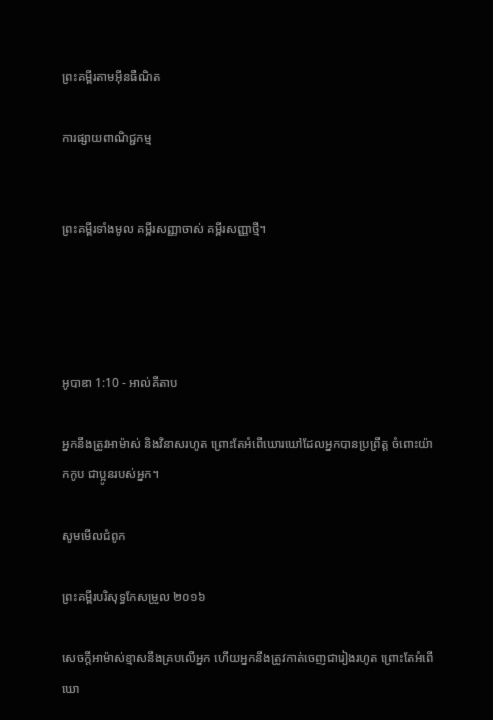ព្រះគម្ពីរតាមអ៊ីនធឺណិត

ការផ្សាយពាណិជ្ជកម្ម


ព្រះគម្ពីរទាំងមូល គម្ពីរសញ្ញាចាស់ គម្ពីរសញ្ញាថ្មី។




អូបាឌា 1:10 - អាល់គីតាប

អ្នកនឹងត្រូវអាម៉ាស់ និងវិនាសរហូត ព្រោះតែអំពើឃោរ‌ឃៅដែលអ្នកបានប្រព្រឹត្ត ចំពោះយ៉ាកកូប ជាប្អូនរបស់អ្នក។

សូមមើលជំពូក

ព្រះគម្ពីរបរិសុទ្ធកែសម្រួល ២០១៦

សេចក្ដីអាម៉ាស់ខ្មាសនឹងគ្របលើអ្នក ហើយអ្នកនឹងត្រូវកាត់ចេញជារៀង‌រហូត ព្រោះតែអំពើឃោ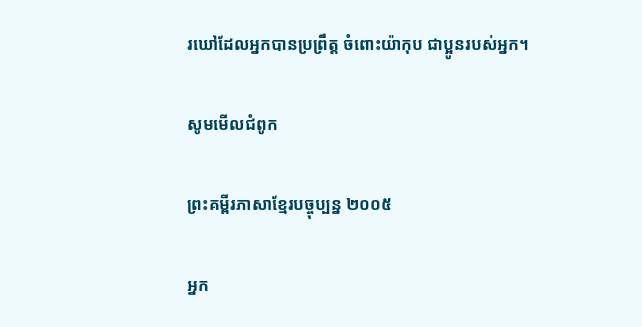រឃៅដែលអ្នកបានប្រព្រឹត្ត ចំពោះយ៉ាកុប ជា‌ប្អូនរបស់អ្នក។

សូមមើលជំពូក

ព្រះគម្ពីរភាសាខ្មែរបច្ចុប្បន្ន ២០០៥

អ្នក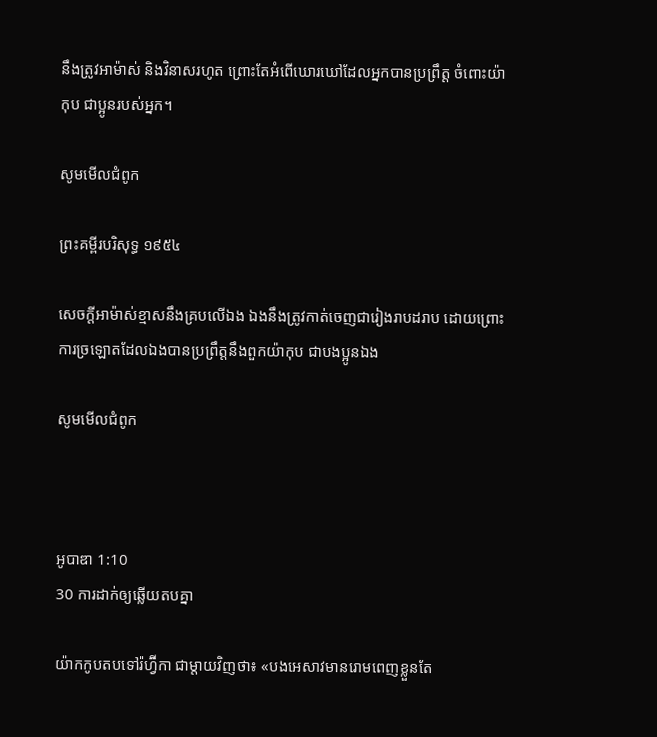នឹងត្រូវអាម៉ាស់ និងវិនាសរហូត ព្រោះតែអំពើឃោរ‌ឃៅដែលអ្នកបានប្រព្រឹត្ត ចំពោះយ៉ាកុប ជាប្អូនរបស់អ្នក។

សូមមើលជំពូក

ព្រះគម្ពីរបរិសុទ្ធ ១៩៥៤

សេចក្ដីអាម៉ាស់ខ្មាសនឹងគ្របលើឯង ឯងនឹងត្រូវកាត់ចេញជារៀង‌រាបដរាប ដោយព្រោះការច្រឡោតដែលឯងបានប្រព្រឹត្តនឹងពួកយ៉ាកុប ជាបងប្អូនឯង

សូមមើលជំពូក



អូបាឌា 1:10
30 ការដាក់ឲ្យឆ្លើយតបគ្នា

យ៉ាកកូបតបទៅរ៉ហ្វ៊ីកា ជាម្តាយវិញថា៖ «បងអេសាវមានរោមពេញខ្លួនតែ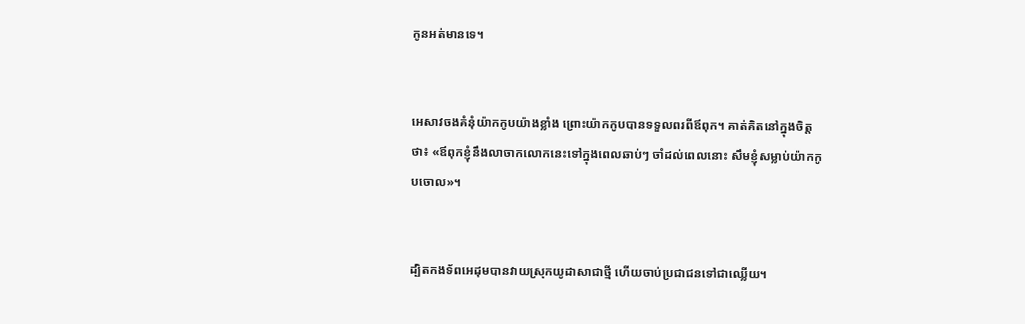កូនអត់មានទេ។


អេសាវចងគំនុំយ៉ាកកូបយ៉ាងខ្លាំង ព្រោះយ៉ាកកូបបានទទួលពរពីឪពុក។ គាត់គិតនៅក្នុងចិត្តថា៖ «ឪពុកខ្ញុំនឹងលាចាកលោកនេះទៅក្នុងពេលឆាប់ៗ ចាំដល់ពេលនោះ សឹមខ្ញុំសម្លាប់យ៉ាកកូបចោល»។


ដ្បិតកង‌ទ័ពអេដុមបានវាយស្រុកយូដាសាជាថ្មី ហើយចាប់ប្រជា‌ជនទៅជាឈ្លើយ។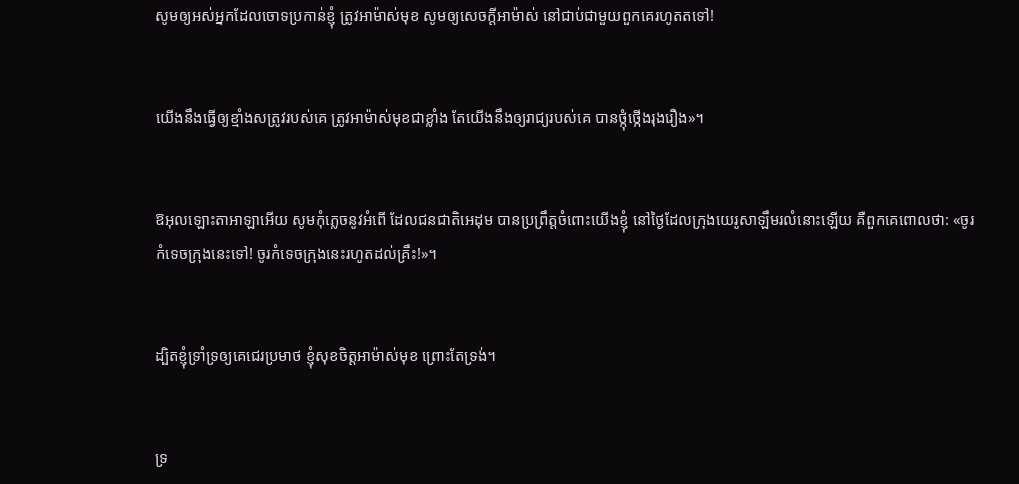សូមឲ្យអស់អ្នកដែលចោទប្រកាន់ខ្ញុំ ត្រូវអាម៉ាស់មុខ សូមឲ្យសេចក្ដីអាម៉ាស់ នៅជាប់ជាមួយពួកគេរហូតតទៅ!


យើងនឹងធ្វើឲ្យខ្មាំងសត្រូវរបស់គេ ត្រូវអាម៉ាស់មុខជាខ្លាំង តែយើងនឹងឲ្យរាជ្យរបស់គេ បានថ្កុំ‌ថ្កើងរុង‌រឿង»។


ឱអុលឡោះ‌តាអាឡាអើយ សូមកុំភ្លេចនូវអំពើ ដែលជន‌ជាតិអេដុម បានប្រព្រឹត្តចំពោះយើងខ្ញុំ នៅថ្ងៃដែលក្រុងយេរូ‌សាឡឹមរលំនោះឡើយ គឺពួកគេពោលថា: «ចូរកំទេចក្រុងនេះទៅ! ចូរកំទេចក្រុងនេះរហូតដល់គ្រឹះ!»។


ដ្បិតខ្ញុំទ្រាំ‌ទ្រឲ្យគេជេរប្រមាថ ខ្ញុំសុខចិត្តអាម៉ាស់មុខ ព្រោះតែទ្រង់។


ទ្រ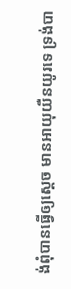ង់ពុំបានធ្វើឲ្យស្ដេច មានអាយុយឺន‌យូរទេ ទ្រង់បា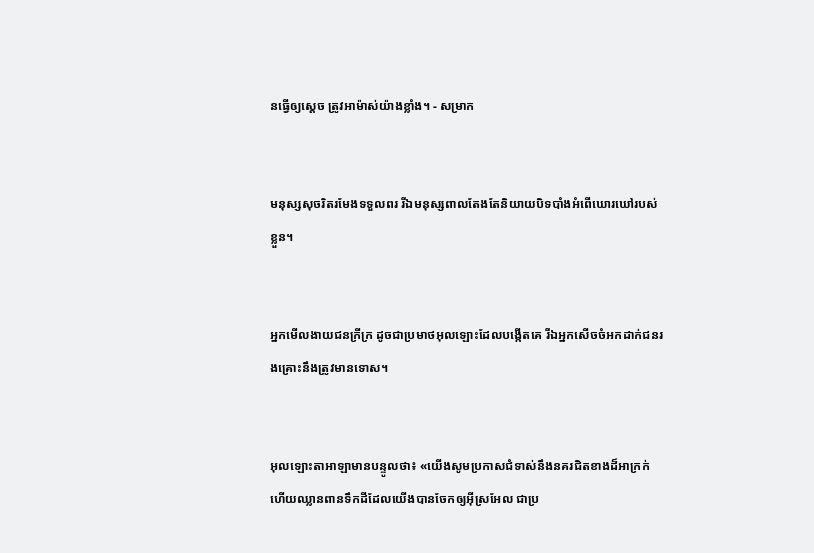នធ្វើឲ្យស្ដេច ត្រូវអាម៉ាស់យ៉ាងខ្លាំង។ - សម្រាក


មនុស្សសុចរិតរមែងទទួលពរ រីឯមនុស្សពាលតែងតែនិយាយបិទ‌បាំងអំពើឃោរ‌ឃៅរបស់ខ្លួន។


អ្នកមើល‌ងាយជនក្រីក្រ ដូចជាប្រមាថអុលឡោះដែលបង្កើតគេ រីឯអ្នកសើចចំអកដាក់ជនរង‌គ្រោះនឹងត្រូវមានទោស។


អុលឡោះ‌តាអាឡាមានបន្ទូលថា៖ «យើងសូមប្រកាសជំទាស់នឹងនគរជិតខាងដ៏អាក្រក់ ហើយឈ្លាន‌ពានទឹកដីដែលយើងបានចែកឲ្យអ៊ីស្រ‌អែល ជាប្រ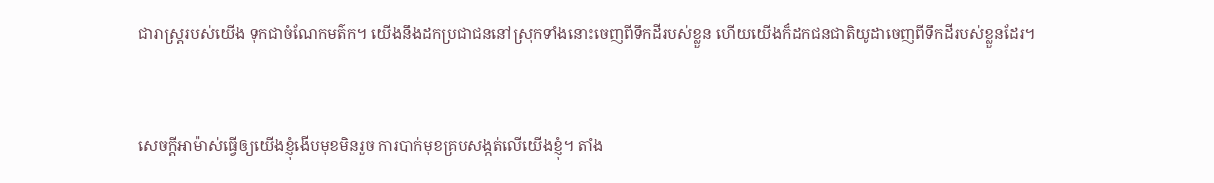ជា‌រាស្ត្ររបស់យើង ទុកជាចំណែកមត៌ក។ យើងនឹងដកប្រជា‌ជននៅស្រុកទាំងនោះចេញពីទឹកដីរបស់ខ្លួន ហើយយើងក៏ដកជន‌ជាតិយូដាចេញពីទឹកដីរបស់ខ្លួនដែរ។


សេចក្ដីអាម៉ាស់ធ្វើឲ្យយើងខ្ញុំងើបមុខមិនរួច ការបាក់មុខគ្របសង្កត់លើយើងខ្ញុំ។ តាំង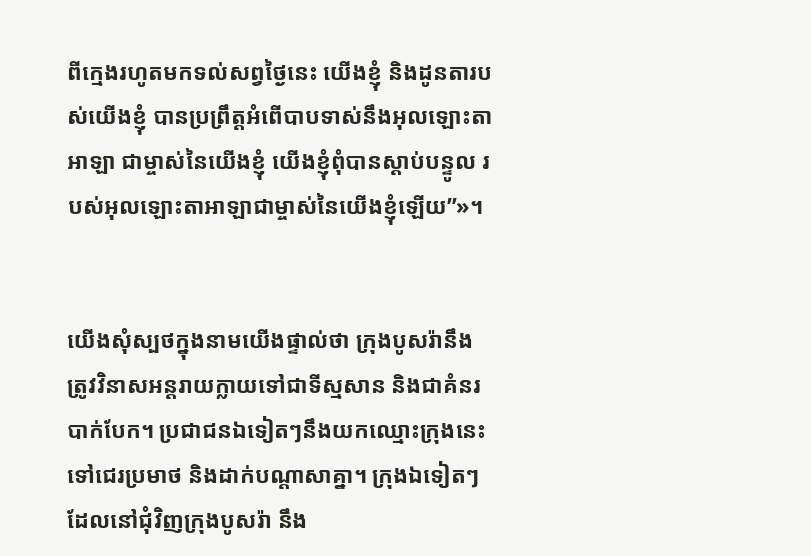ពីក្មេងរហូតមកទល់សព្វថ្ងៃនេះ យើងខ្ញុំ និងដូនតារបស់យើងខ្ញុំ បានប្រព្រឹត្តអំពើបាបទាស់នឹងអុលឡោះ‌តាអាឡា ជាម្ចាស់នៃយើងខ្ញុំ យើងខ្ញុំពុំបានស្ដាប់បន្ទូល របស់អុលឡោះ‌តាអាឡាជាម្ចាស់នៃយើងខ្ញុំឡើយ”»។


យើងសុំស្បថក្នុងនាមយើងផ្ទាល់ថា ក្រុងបូសរ៉ានឹងត្រូវវិនាសអន្តរាយក្លាយទៅជាទីស្មសាន និងជាគំនរបាក់បែក។ ប្រជា‌ជនឯទៀតៗនឹងយកឈ្មោះក្រុងនេះទៅជេរប្រមាថ និងដាក់បណ្ដាសាគ្នា។ ក្រុងឯទៀតៗដែលនៅជុំ‌វិញក្រុងបូសរ៉ា នឹង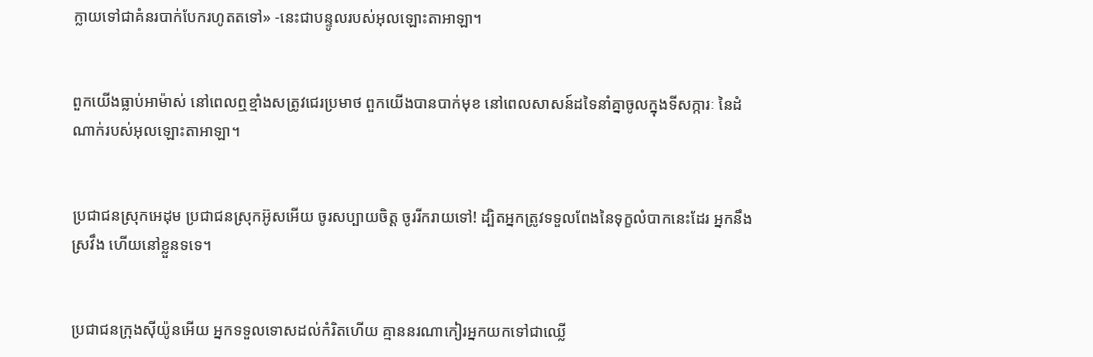ក្លាយទៅជាគំនរបាក់បែករហូតតទៅ» -នេះជាបន្ទូលរបស់អុលឡោះ‌តាអាឡា។


ពួកយើងធ្លាប់អាម៉ាស់ នៅពេលឮខ្មាំងសត្រូវជេរប្រមាថ ពួកយើងបានបាក់មុខ នៅពេលសាសន៍ដទៃនាំគ្នាចូលក្នុងទី‌សក្ការៈ នៃដំណាក់របស់អុលឡោះ‌តាអាឡា។


ប្រជា‌ជនស្រុកអេដុម ប្រជា‌ជនស្រុកអ៊ូសអើយ ចូរសប្បាយចិត្ត ចូររីក‌រាយទៅ! ដ្បិតអ្នកត្រូវទទួលពែងនៃទុក្ខលំបាកនេះដែរ អ្នកនឹងស្រវឹង ហើយនៅខ្លួនទទេ។


ប្រជា‌ជនក្រុងស៊ីយ៉ូនអើយ អ្នកទទួលទោសដល់កំរិតហើយ គ្មាននរណាកៀរអ្នកយកទៅជាឈ្លើ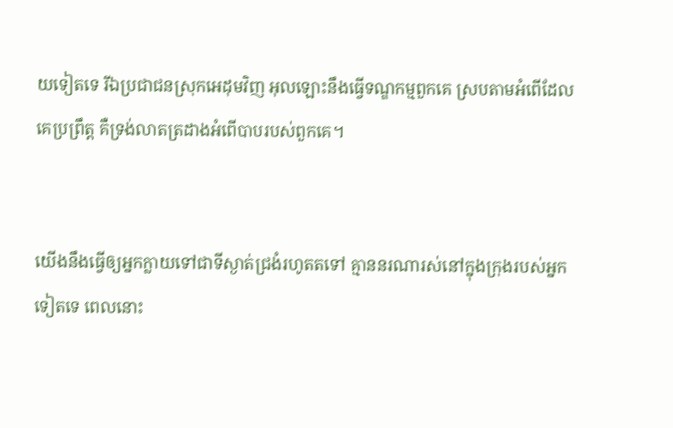យទៀតទេ រីឯប្រជា‌ជនស្រុកអេដុមវិញ អុលឡោះនឹងធ្វើទណ្ឌ‌កម្មពួកគេ ស្របតាមអំពើដែលគេប្រព្រឹត្ត គឺទ្រង់លាតត្រដាងអំពើបាបរបស់ពួកគេ។


យើងនឹងធ្វើឲ្យអ្នកក្លាយទៅជាទីស្ងាត់ជ្រងំរហូតតទៅ គ្មាននរណារស់នៅក្នុងក្រុងរបស់អ្នកទៀតទេ ពេលនោះ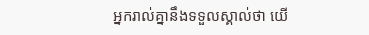អ្នករាល់គ្នានឹងទទួលស្គាល់ថា យើ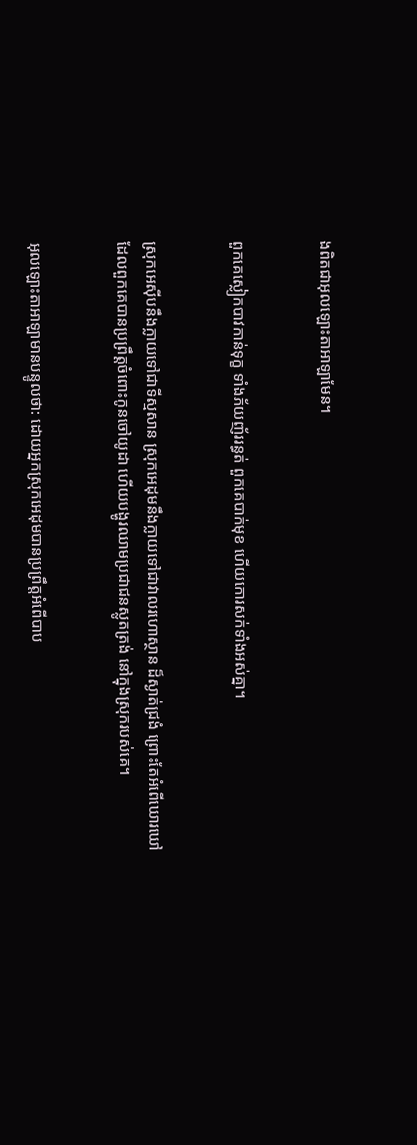ងពិតជាអុលឡោះ‌តាអាឡាមែន។


ពួកគេស្លៀកបាវកាន់ទុក្ខ ទាំងភ័យញ័ររន្ធត់ ពួកគេបាក់មុខ ហើយកោរសក់ទាំងអស់គ្នា។


ស្រុកអេស៊ីបនឹងក្លាយទៅជាទីស្មសាន ស្រុកអេដុមនឹងក្លាយទៅជាវាលរហោ‌ស្ថាន ដ៏ស្ងាត់ជ្រងំ ព្រោះតែអំពើឃោរ‌ឃៅ ដែលពួកគេបានប្រព្រឹត្តចំពោះកូនចៅយូដា ហើយបង្ហូរឈាមប្រជា‌ជនស្លូតត្រង់ នៅក្នុងស្រុករបស់គេ។


អុលឡោះ‌តាអាឡាមានបន្ទូលថា: ដោយអ្នកស្រុកអេដុមបានប្រព្រឹត្តអំពើបាប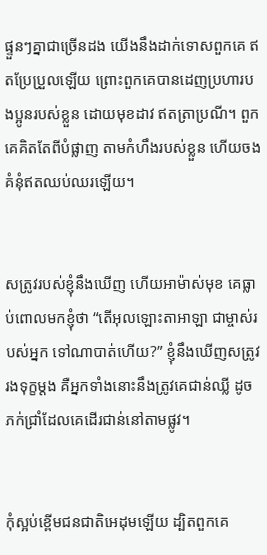ផ្ទួនៗគ្នាជាច្រើនដង យើងនឹងដាក់ទោសពួកគេ ឥតប្រែ‌ប្រួលឡើយ ព្រោះពួកគេបានដេញប្រហារបងប្អូនរបស់ខ្លួន ដោយមុខដាវ ឥតត្រាប្រណី។ ពួកគេគិតតែពីបំផ្លាញ តាមកំហឹងរបស់ខ្លួន ហើយចងគំនុំឥតឈប់‌ឈរឡើយ។


សត្រូវរបស់ខ្ញុំនឹងឃើញ ហើយអាម៉ាស់មុខ គេធ្លាប់ពោលមកខ្ញុំថា “តើអុលឡោះ‌តាអាឡា ជាម្ចាស់របស់អ្នក ទៅណាបាត់ហើយ?” ខ្ញុំនឹងឃើញសត្រូវរងទុក្ខម្ដង គឺអ្នកទាំងនោះនឹងត្រូវគេជាន់ឈ្លី ដូចភក់ជ្រាំដែលគេដើរជាន់នៅតាមផ្លូវ។


កុំស្អប់ខ្ពើមជន‌ជាតិអេដុមឡើយ ដ្បិតពួកគេ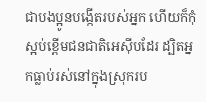ជាបង‌ប្អូនបង្កើតរបស់អ្នក ហើយក៏កុំស្អប់ខ្ពើមជន‌ជាតិអេស៊ីបដែរ ដ្បិតអ្នកធ្លាប់រស់នៅក្នុងស្រុករប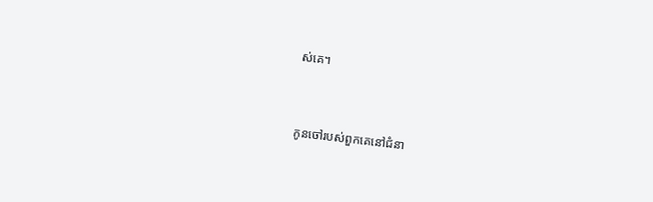ស់គេ។


កូនចៅរបស់ពួកគេនៅជំនា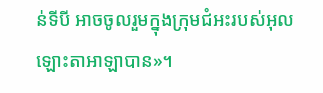ន់ទីបី អាចចូលរួមក្នុងក្រុម‌ជំអះរបស់អុលឡោះ‌តាអាឡាបាន»។